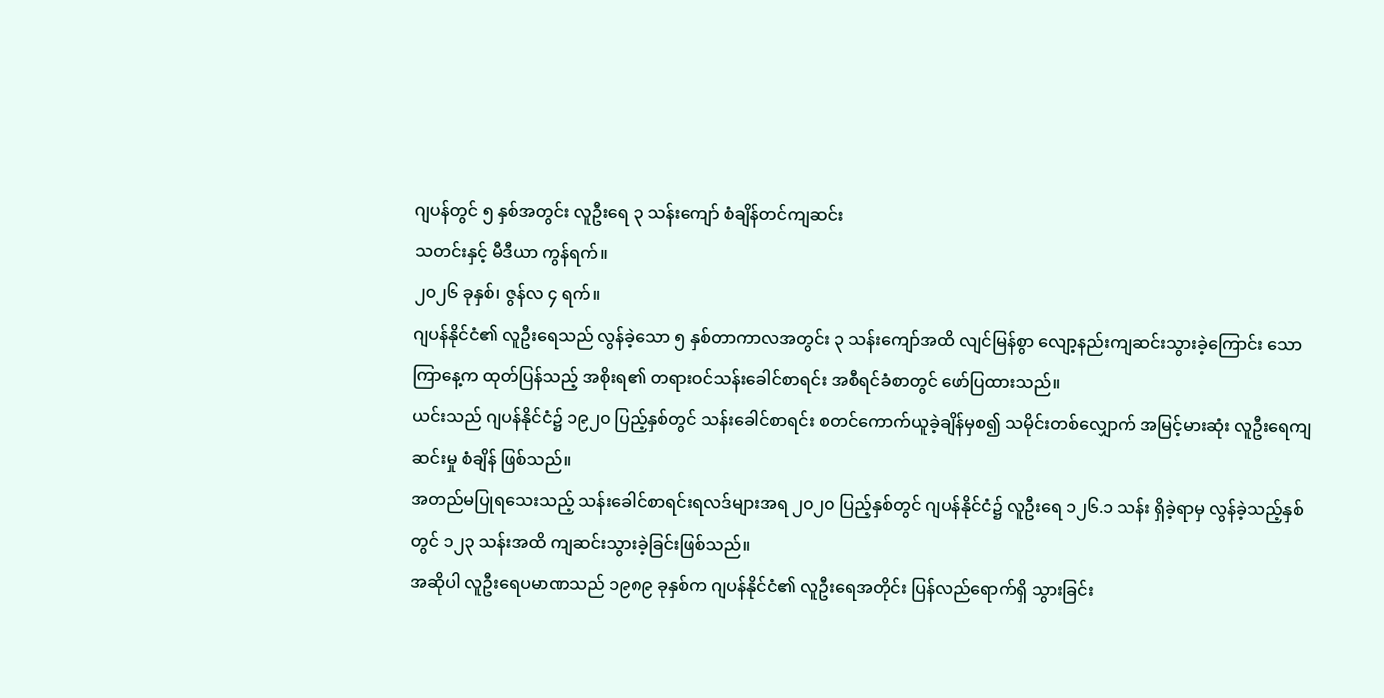ဂျပန်တွင် ၅ နှစ်အတွင်း လူဦးရေ ၃ သန်းကျော် စံချိန်တင်ကျဆင်း
သတင်းနှင့် မီဒီယာ ကွန်ရက်။
၂၀၂၆ ခုနှစ်၊ ဇွန်လ ၄ ရက်။
ဂျပန်နိုင်ငံ၏ လူဦးရေသည် လွန်ခဲ့သော ၅ နှစ်တာကာလအတွင်း ၃ သန်းကျော်အထိ လျင်မြန်စွာ လျော့နည်းကျဆင်းသွားခဲ့ကြောင်း သောကြာနေ့က ထုတ်ပြန်သည့် အစိုးရ၏ တရားဝင်သန်းခေါင်စာရင်း အစီရင်ခံစာတွင် ဖော်ပြထားသည်။
ယင်းသည် ဂျပန်နိုင်ငံ၌ ၁၉၂၀ ပြည့်နှစ်တွင် သန်းခေါင်စာရင်း စတင်ကောက်ယူခဲ့ချိန်မှစ၍ သမိုင်းတစ်လျှောက် အမြင့်မားဆုံး လူဦးရေကျဆင်းမှု စံချိန် ဖြစ်သည်။
အတည်မပြုရသေးသည့် သန်းခေါင်စာရင်းရလဒ်များအရ ၂၀၂၀ ပြည့်နှစ်တွင် ဂျပန်နိုင်ငံ၌ လူဦးရေ ၁၂၆.၁ သန်း ရှိခဲ့ရာမှ လွန်ခဲ့သည့်နှစ်တွင် ၁၂၃ သန်းအထိ ကျဆင်းသွားခဲ့ခြင်းဖြစ်သည်။
အဆိုပါ လူဦးရေပမာဏသည် ၁၉၈၉ ခုနှစ်က ဂျပန်နိုင်ငံ၏ လူဦးရေအတိုင်း ပြန်လည်ရောက်ရှိ သွားခြင်း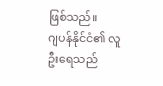ဖြစ်သည်။
ဂျပန်နိုင်ငံ၏ လူဦးရေသည်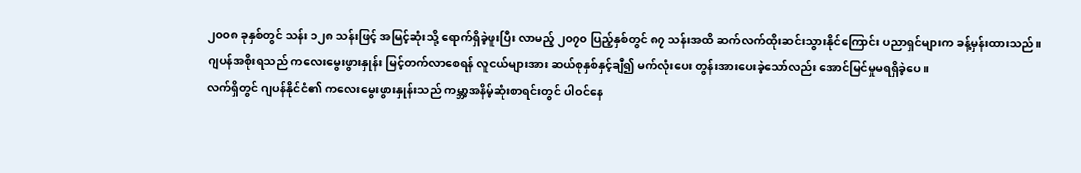၂၀၀၈ ခုနှစ်တွင် သန်း ၁၂၈ သန်းဖြင့် အမြင့်ဆုံးသို့ ရောက်ရှိခဲ့ဖူးပြီး လာမည့် ၂၀၇၀ ပြည့်နှစ်တွင် ၈၇ သန်းအထိ ဆက်လက်ထိုးဆင်းသွားနိုင်ကြောင်း ပညာရှင်များက ခန့်မှန်းထားသည်။
ဂျပန်အစိုးရသည် ကလေးမွေးဖွားနှုန်း မြင့်တက်လာစေရန် လူငယ်များအား ဆယ်စုနှစ်နှင့်ချီ၍ မက်လုံးပေး တွန်းအားပေးခဲ့သော်လည်း အောင်မြင်မှုမရရှိခဲ့ပေ။
လက်ရှိတွင် ဂျပန်နိုင်ငံ၏ ကလေးမွေးဖွားနှုန်းသည် ကမ္ဘာ့အနိမ့်ဆုံးစာရင်းတွင် ပါဝင်နေ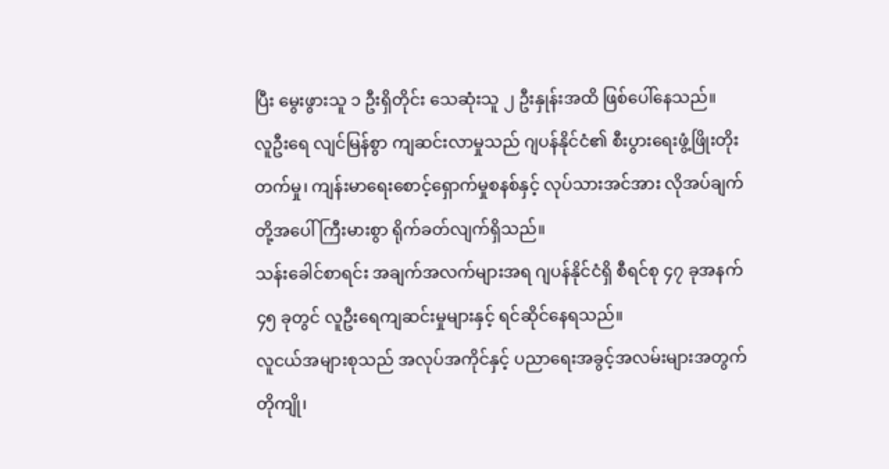ပြီး မွေးဖွားသူ ၁ ဦးရှိတိုင်း သေဆုံးသူ ၂ ဦးနှုန်းအထိ ဖြစ်ပေါ်နေသည်။
လူဦးရေ လျင်မြန်စွာ ကျဆင်းလာမှုသည် ဂျပန်နိုင်ငံ၏ စီးပွားရေးဖွံ့ဖြိုးတိုးတက်မှု၊ ကျန်းမာရေးစောင့်ရှောက်မှုစနစ်နှင့် လုပ်သားအင်အား လိုအပ်ချက်တို့အပေါ် ကြီးမားစွာ ရိုက်ခတ်လျက်ရှိသည်။
သန်းခေါင်စာရင်း အချက်အလက်များအရ ဂျပန်နိုင်ငံရှိ စီရင်စု ၄၇ ခုအနက် ၄၅ ခုတွင် လူဦးရေကျဆင်းမှုများနှင့် ရင်ဆိုင်နေရသည်။
လူငယ်အများစုသည် အလုပ်အကိုင်နှင့် ပညာရေးအခွင့်အလမ်းများအတွက် တိုကျို၊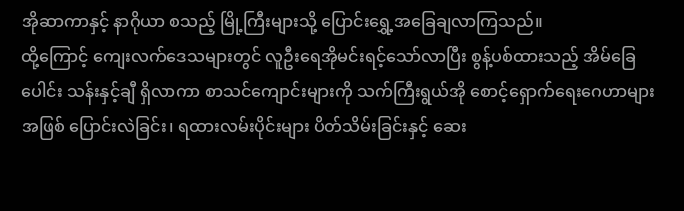အိုဆာကာနှင့် နာဂိုယာ စသည့် မြို့ကြီးများသို့ ပြောင်းရွှေ့အခြေချလာကြသည်။
ထို့ကြောင့် ကျေးလက်ဒေသများတွင် လူဦးရေအိုမင်းရင့်သော်လာပြီး စွန့်ပစ်ထားသည့် အိမ်ခြေပေါင်း သန်းနှင့်ချီ ရှိလာကာ စာသင်ကျောင်းများကို သက်ကြီးရွယ်အို စောင့်ရှောက်ရေးဂေဟာများအဖြစ် ပြောင်းလဲခြင်း၊ ရထားလမ်းပိုင်းများ ပိတ်သိမ်းခြင်းနှင့် ဆေး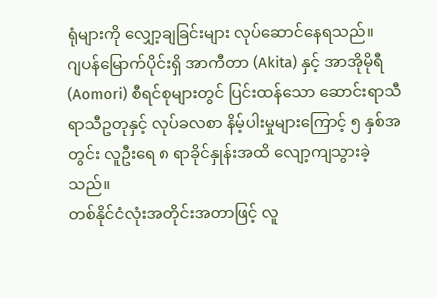ရုံများကို လျှော့ချခြင်းများ လုပ်ဆောင်နေရသည်။
ဂျပန်မြောက်ပိုင်းရှိ အာကီတာ (Akita) နှင့် အာအိုမိုရီ (Aomori) စီရင်စုများတွင် ပြင်းထန်သော ဆောင်းရာသီ ရာသီဥတုနှင့် လုပ်ခလစာ နိမ့်ပါးမှုများကြောင့် ၅ နှစ်အတွင်း လူဦးရေ ၈ ရာခိုင်နှုန်းအထိ လျော့ကျသွားခဲ့သည်။
တစ်နိုင်ငံလုံးအတိုင်းအတာဖြင့် လူ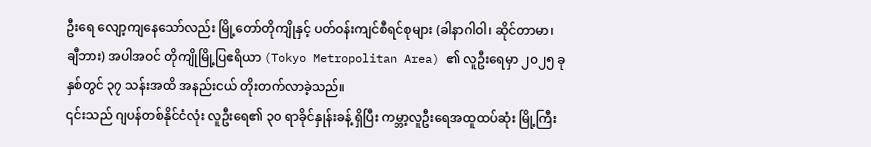ဦးရေ လျော့ကျနေသော်လည်း မြို့တော်တိုကျိုနှင့် ပတ်ဝန်းကျင်စီရင်စုများ (ခါနာဂါဝါ၊ ဆိုင်တာမာ၊ ချီဘား) အပါအဝင် တိုကျိုမြို့ပြဧရိယာ (Tokyo Metropolitan Area) ၏ လူဦးရေမှာ ၂၀၂၅ ခုနှစ်တွင် ၃၇ သန်းအထိ အနည်းငယ် တိုးတက်လာခဲ့သည်။
၎င်းသည် ဂျပန်တစ်နိုင်ငံလုံး လူဦးရေ၏ ၃၀ ရာခိုင်နှုန်းခန့် ရှိပြီး ကမ္ဘာ့လူဦးရေအထူထပ်ဆုံး မြို့ကြီး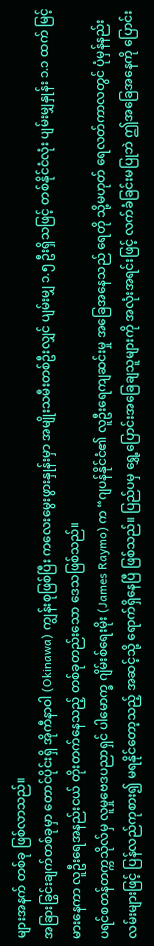များအနက် တစ်ခု ဖြစ်လာသည်။
အခြားခြွင်းချက်တစ်ခုမှာ တောင်ပိုင်းရှိ အိုကီနာဝါ (Okinawa) ကျွန်းစုဖြစ်ပြီး ကလေးမွေးဖွားနှုန်းမှာ အမျိုးသမီးတစ်ဦးလျှင် ပျမ်းမျှ ၁.၅ ဦးရှိသဖြင့် တစ်နိုင်ငံလုံး ပျမ်းမျှနှုန်း ၁.၁ ထက် မြင့်မားနေကာ လူဦးရေအနည်းငယ် တိုးတက်နေသည့် တစ်ခုတည်းသော ဒေသဖြစ်သည်။
ပရင်စတန်တက္ကသိုလ်မှ လူမှုဗေဒပညာရှင် ပါမောက္ခ ဂျိမ်းစ်ရေးမိုး (James Raymo) က “ဂျပန်နိုင်ငံ၏ လူဦးရေကျဆင်းမှု အခြေအနေသည် ရေတို သို့မဟုတ် ရေလတ်ကာလတွင် ပုံမှန်နည်းလမ်းများဖြင့် ပြန်လည်ကုစား၍ မရနိုင်တော့သည့် အဆင့်သို့ ရောက်ရှိနေပြီ ဖြစ်သည်။ ပြည်ပမှ ရွှေ့ပြောင်းအခြေချသူများကို အလုံးအရင်းဖြင့် လက်ခံခြင်းမပြုဘဲ ဤအခြေအနေကို ပြောင်း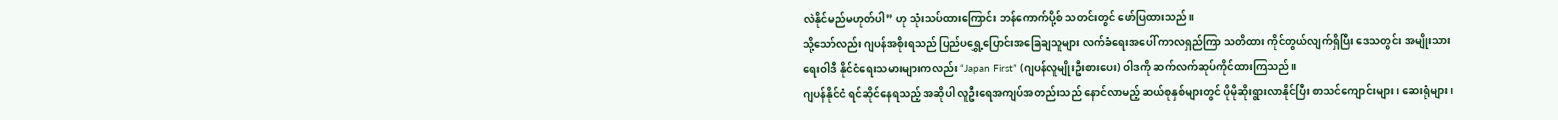လဲနိုင်မည်မဟုတ်ပါ” ဟု သုံးသပ်ထားကြောင်း ဘန်ကောက်ပို့စ် သတင်းတွင် ဖော်ပြထားသည်။
သို့သော်လည်း ဂျပန်အစိုးရသည် ပြည်ပရွှေ့ပြောင်းအခြေချသူများ လက်ခံရေးအပေါ် ကာလရှည်ကြာ သတိထား ကိုင်တွယ်လျက်ရှိပြီး ဒေသတွင်း အမျိုးသားရေးဝါဒီ နိုင်ငံရေးသမားများကလည်း “Japan First” (ဂျပန်လူမျိုးဦးစားပေး) ဝါဒကို ဆက်လက်ဆုပ်ကိုင်ထားကြသည်။
ဂျပန်နိုင်ငံ ရင်ဆိုင်နေရသည့် အဆိုပါ လူဦးရေအကျပ်အတည်းသည် နောင်လာမည့် ဆယ်စုနှစ်များတွင် ပိုမိုဆိုးရွားလာနိုင်ပြီး စာသင်ကျောင်းများ၊ ဆေးရုံများ၊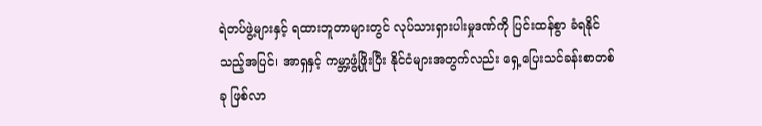ရဲတပ်ဖွဲ့များနှင့် ရထားဘူတာများတွင် လုပ်သားရှားပါးမှုဒဏ်ကို ပြင်းထန်စွာ ခံရနိုင်သည့်အပြင်၊ အာရှနှင့် ကမ္ဘာ့ဖွံ့ဖြိုးပြီး နိုင်ငံများအတွက်လည်း ရှေ့ပြေးသင်ခန်းစာတစ်ခု ဖြစ်လာ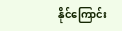နိုင်ကြောင်း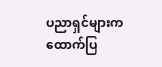ပညာရှင်များက ထောက်ပြ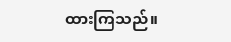ထားကြသည်။